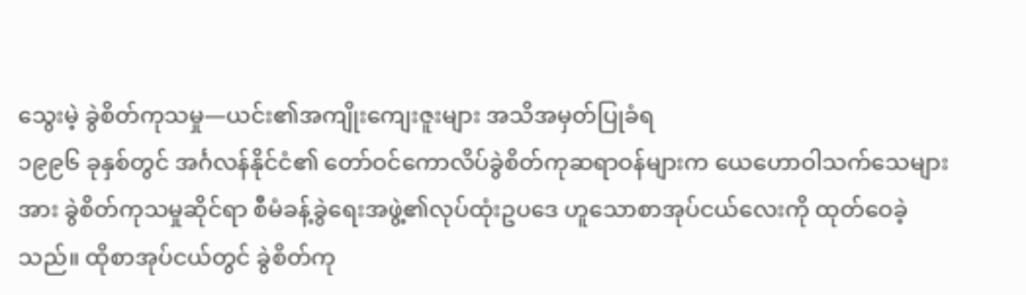သွေးမဲ့ ခွဲစိတ်ကုသမှု—ယင်း၏အကျိုးကျေးဇူးများ အသိအမှတ်ပြုခံရ
၁၉၉၆ ခုနှစ်တွင် အင်္ဂလန်နိုင်ငံ၏ တော်ဝင်ကောလိပ်ခွဲစိတ်ကုဆရာဝန်များက ယေဟောဝါသက်သေများအား ခွဲစိတ်ကုသမှုဆိုင်ရာ စီမံခန့်ခွဲရေးအဖွဲ့၏လုပ်ထုံးဥပဒေ ဟူသောစာအုပ်ငယ်လေးကို ထုတ်ဝေခဲ့သည်။ ထိုစာအုပ်ငယ်တွင် ခွဲစိတ်ကု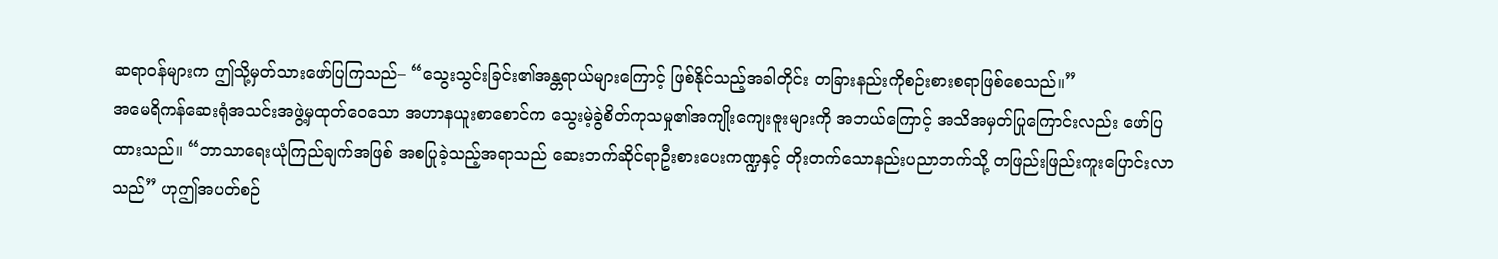ဆရာဝန်များက ဤသို့မှတ်သားဖော်ပြကြသည်– “သွေးသွင်းခြင်း၏အန္တရာယ်များကြောင့် ဖြစ်နိုင်သည့်အခါတိုင်း တခြားနည်းကိုစဉ်းစားစရာဖြစ်စေသည်။”
အမေရိကန်ဆေးရုံအသင်းအဖွဲ့မှထုတ်ဝေသော အဟာနယူးစာစောင်က သွေးမဲ့ခွဲစိတ်ကုသမှု၏အကျိုးကျေးဇူးများကို အဘယ်ကြောင့် အသိအမှတ်ပြုကြောင်းလည်း ဖော်ပြထားသည်။ “ဘာသာရေးယုံကြည်ချက်အဖြစ် အစပြုခဲ့သည့်အရာသည် ဆေးဘက်ဆိုင်ရာဦးစားပေးကဏ္ဍနှင့် တိုးတက်သောနည်းပညာဘက်သို့ တဖြည်းဖြည်းကူးပြောင်းလာသည်” ဟုဤအပတ်စဉ်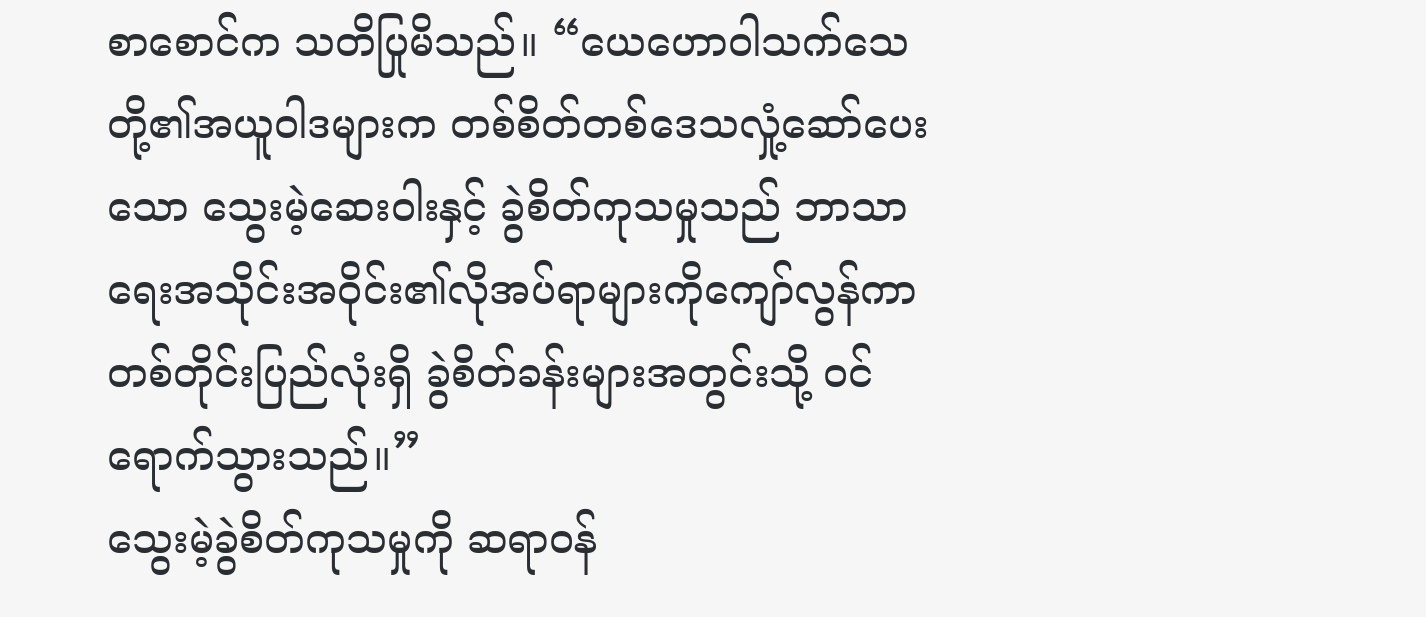စာစောင်က သတိပြုမိသည်။ “ယေဟောဝါသက်သေတို့၏အယူဝါဒများက တစ်စိတ်တစ်ဒေသလှုံ့ဆော်ပေးသော သွေးမဲ့ဆေးဝါးနှင့် ခွဲစိတ်ကုသမှုသည် ဘာသာရေးအသိုင်းအဝိုင်း၏လိုအပ်ရာများကိုကျော်လွန်ကာ တစ်တိုင်းပြည်လုံးရှိ ခွဲစိတ်ခန်းများအတွင်းသို့ ဝင်ရောက်သွားသည်။”
သွေးမဲ့ခွဲစိတ်ကုသမှုကို ဆရာဝန်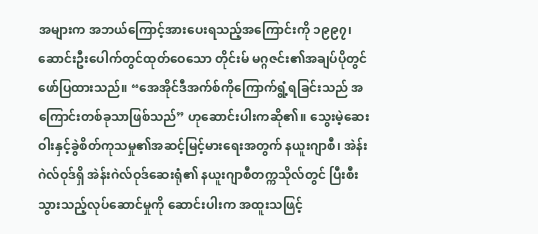အများက အဘယ်ကြောင့်အားပေးရသည့်အကြောင်းကို ၁၉၉၇၊ ဆောင်းဦးပေါက်တွင်ထုတ်ဝေသော တိုင်းမ် မဂ္ဂဇင်း၏အချပ်ပိုတွင် ဖော်ပြထားသည်။ “အေအိုင်ဒီအက်စ်ကိုကြောက်ရွံ့ရခြင်းသည် အကြောင်းတစ်ခုသာဖြစ်သည်” ဟုဆောင်းပါးကဆို၏။ သွေးမဲ့ဆေးဝါးနှင့်ခွဲစိတ်ကုသမှု၏အဆင့်မြင့်မားရေးအတွက် နယူးဂျာစီ၊ အဲန်းဂဲလ်ဝုဒ်ရှိ အဲန်းဂဲလ်ဝုဒ်ဆေးရုံ၏ နယူးဂျာစီတက္ကသိုလ်တွင် ပြီးစီးသွားသည့်လုပ်ဆောင်မှုကို ဆောင်းပါးက အထူးသဖြင့်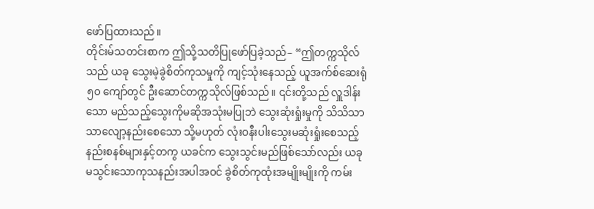ဖော်ပြထားသည်။
တိုင်းမ်သတင်းစာက ဤသို့သတိပြုဖော်ပြခဲ့သည်– “ဤတက္ကသိုလ်သည် ယခု သွေးမဲ့ခွဲစိတ်ကုသမှုကို ကျင့်သုံးနေသည့် ယူအက်စ်ဆေးရုံ ၅၀ ကျော်တွင် ဦးဆောင်တက္ကသိုလ်ဖြစ်သည်။ ၎င်းတို့သည် လှူဒါန်းသော မည်သည့်သွေးကိုမဆိုအသုံးမပြုဘဲ သွေးဆုံးရှုံးမှုကို သိသိသာသာလျော့နည်းစေသော သို့မဟုတ် လုံးဝနီးပါးသွေးမဆုံးရှုံးစေသည့်နည်းစနစ်များနှင့်တကွ ယခင်က သွေးသွင်းမည်ဖြစ်သော်လည်း ယခုမသွင်းသောကုသနည်းအပါအဝင် ခွဲစိတ်ကုထုံးအမျိုးမျိုးကို ကမ်း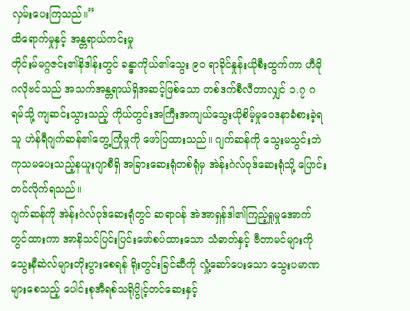လှမ်းပေးကြသည်။”
ထိရောက်မှုနှင့် အန္တရာယ်ကင်းမှု
တိုင်းမ်မဂ္ဂဇင်း၏နိဒါန်းတွင် ခန္ဓာကိုယ်၏သွေး ၉၀ ရာခိုင်နှုန်းယိုစီးထွက်ကာ ဟီမိုဂလိုဗင်သည် အသက်အန္တရာယ်ရှိအဆင့်ဖြစ်သော တစ်ဒက်စီလီတာလျှင် ၁.၇ ဂရမ်သို့ ကျဆင်းသွားသည့် ကိုယ်တွင်းအကြီးအကျယ်သွေးယိုစိမ့်မှုဝေဒနာခံစားခဲ့ရသူ ဟဲန်ရီဂျက်ဆန်၏တွေ့ကြုံမှုကို ဖော်ပြထားသည်။ ဂျက်ဆန်ကို သွေးမသွင်းဘဲ ကုသမပေးသည့်နယူးဂျာစီရှိ အခြားဆေးရုံတစ်ရုံမှ အဲန်းဂဲလ်ဝုဒ်ဆေးရုံသို့ ပြောင်းတင်လိုက်ရသည်။
ဂျက်ဆန်ကို အဲန်းဂဲလ်ဝုဒ်ဆေးရုံတွင် ဆရာဝန် အဲအာရှန်ဒါ၏ကြည့်ရှုမှုအောက်တွင်ထားကာ အာနိသင်ပြင်းပြင်းဖော်စပ်ထားသော သံဓာတ်နှင့် ဗီတာမင်များကို သွေးနီဆဲလ်များတိုးပွားစေရန် ရိုးတွင်းခြင်ဆီကို လှုံ့ဆော်ပေးသော သွေးပမာဏများစေသည့် ပေါင်းစုအီရစ်သရိုပွိုင့်တင်ဆေးနှင့်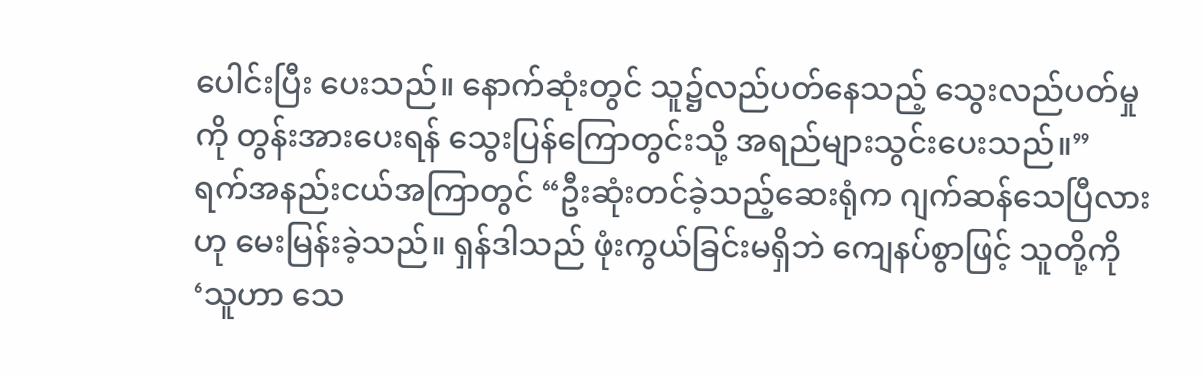ပေါင်းပြီး ပေးသည်။ နောက်ဆုံးတွင် သူ၌လည်ပတ်နေသည့် သွေးလည်ပတ်မှုကို တွန်းအားပေးရန် သွေးပြန်ကြောတွင်းသို့ အရည်များသွင်းပေးသည်။”
ရက်အနည်းငယ်အကြာတွင် “ဦးဆုံးတင်ခဲ့သည့်ဆေးရုံက ဂျက်ဆန်သေပြီလားဟု မေးမြန်းခဲ့သည်။ ရှန်ဒါသည် ဖုံးကွယ်ခြင်းမရှိဘဲ ကျေနပ်စွာဖြင့် သူတို့ကို ‘သူဟာ သေ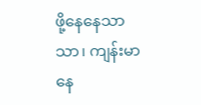ဖို့နေနေသာသာ၊ ကျန်းမာနေ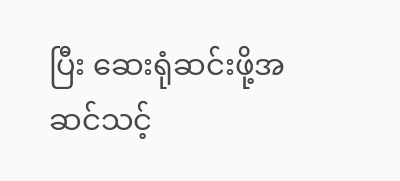ပြီး ဆေးရုံဆင်းဖို့အဆင်သင့်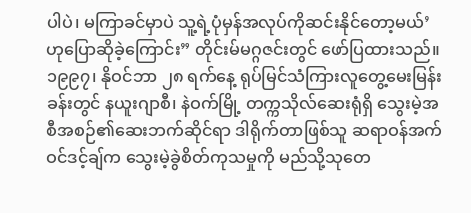ပါပဲ၊ မကြာခင်မှာပဲ သူ့ရဲ့ပုံမှန်အလုပ်ကိုဆင်းနိုင်တော့မယ်’ ဟုပြောဆိုခဲ့ကြောင်း” တိုင်းမ်မဂ္ဂဇင်းတွင် ဖော်ပြထားသည်။
၁၉၉၇၊ နိုဝင်ဘာ ၂၈ ရက်နေ့ ရုပ်မြင်သံကြားလူတွေ့မေးမြန်းခန်းတွင် နယူးဂျာစီ၊ နဲဝက်မြို့ တက္ကသိုလ်ဆေးရုံရှိ သွေးမဲ့အစီအစဉ်၏ဆေးဘက်ဆိုင်ရာ ဒါရိုက်တာဖြစ်သူ ဆရာဝန်အက်ဝင်ဒင့်ချ်က သွေးမဲ့ခွဲစိတ်ကုသမှုကို မည်သို့သုတေ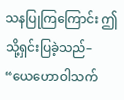သနပြုကြကြောင်း ဤသို့ရှင်းပြခဲ့သည်– “ယေဟောဝါသက်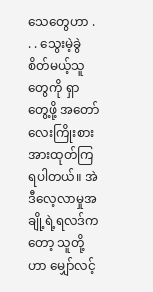သေတွေဟာ . . . သွေးမဲ့ခွဲစိတ်မယ့်သူတွေကို ရှာတွေ့ဖို့ အတော်လေးကြိုးစားအားထုတ်ကြရပါတယ်။ အဲဒီလေ့လာမှုအချို့ရဲ့ရလဒ်ကတော့ သူတို့ဟာ မျှော်လင့်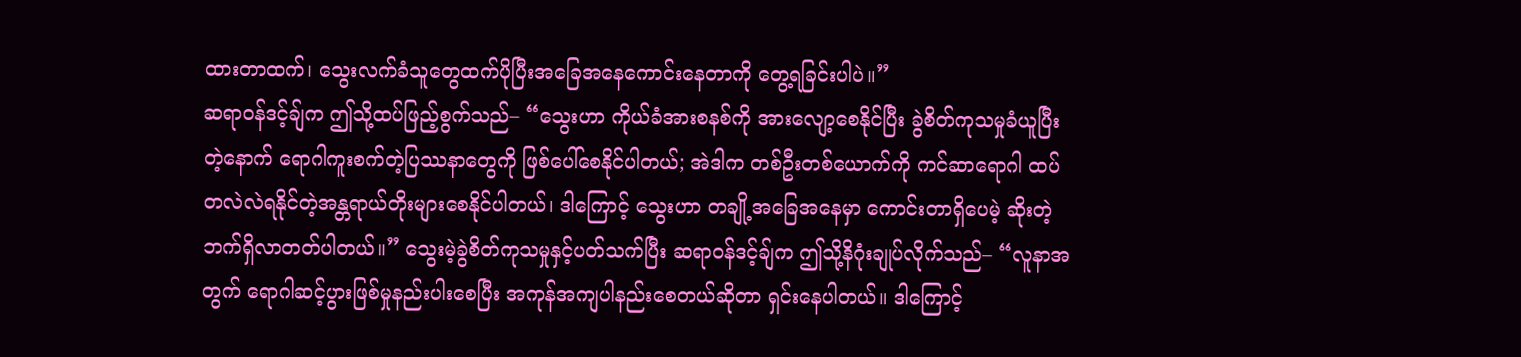ထားတာထက်၊ သွေးလက်ခံသူတွေထက်ပိုပြီးအခြေအနေကောင်းနေတာကို တွေ့ရခြင်းပါပဲ။”
ဆရာဝန်ဒင့်ချ်က ဤသို့ထပ်ဖြည့်စွက်သည်– “သွေးဟာ ကိုယ်ခံအားစနစ်ကို အားလျော့စေနိုင်ပြီး ခွဲစိတ်ကုသမှုခံယူပြီးတဲ့နောက် ရောဂါကူးစက်တဲ့ပြဿနာတွေကို ဖြစ်ပေါ်စေနိုင်ပါတယ်; အဲဒါက တစ်ဦးတစ်ယောက်ကို ကင်ဆာရောဂါ ထပ်တလဲလဲရနိုင်တဲ့အန္တရာယ်တိုးများစေနိုင်ပါတယ်၊ ဒါကြောင့် သွေးဟာ တချို့အခြေအနေမှာ ကောင်းတာရှိပေမဲ့ ဆိုးတဲ့ဘက်ရှိလာတတ်ပါတယ်။” သွေးမဲ့ခွဲစိတ်ကုသမှုနှင့်ပတ်သက်ပြီး ဆရာဝန်ဒင့်ချ်က ဤသို့နိဂုံးချုပ်လိုက်သည်– “လူနာအတွက် ရောဂါဆင့်ပွားဖြစ်မှုနည်းပါးစေပြီး အကုန်အကျပါနည်းစေတယ်ဆိုတာ ရှင်းနေပါတယ်။ ဒါကြောင့်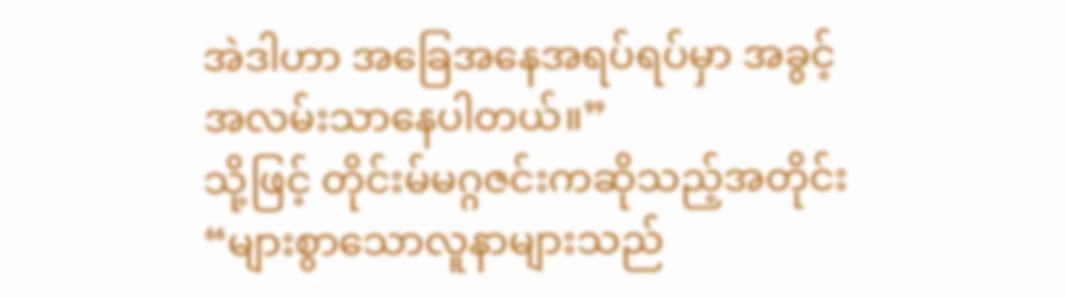အဲဒါဟာ အခြေအနေအရပ်ရပ်မှာ အခွင့်အလမ်းသာနေပါတယ်။”
သို့ဖြင့် တိုင်းမ်မဂ္ဂဇင်းကဆိုသည့်အတိုင်း “များစွာသောလူနာများသည်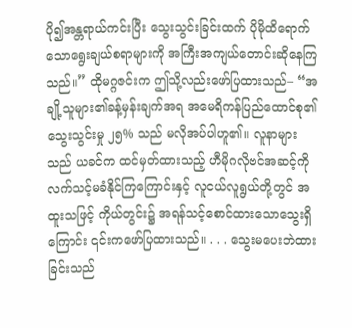ပို၍အန္တရာယ်ကင်းပြီး သွေးသွင်းခြင်းထက် ပိုမိုထိရောက်သောရွေးချယ်စရာများကို အကြီးအကျယ်တောင်းဆိုနေကြသည်။” ထိုမဂ္ဂဇင်းက ဤသို့လည်းဖော်ပြထားသည်– “အချို့သူများ၏ခန့်မှန်းချက်အရ အမေရိကန်ပြည်ထောင်စု၏ သွေးသွင်းမှု ၂၅% သည် မလိုအပ်ပါဟူ၏။ လူနာများသည် ယခင်က ထင်မှတ်ထားသည့် ဟီမိုဂလိုဗင်အဆင့်ကို လက်သင့်မခံနိုင်ကြကြောင်းနှင့် လူငယ်လူရွယ်တို့တွင် အထူးသဖြင့် ကိုယ်တွင်း၌ အရန်သင့်စောင်ထားသောသွေးရှိကြောင်း ၎င်းကဖော်ပြထားသည်။ . . . သွေးမပေးဘဲထားခြင်းသည်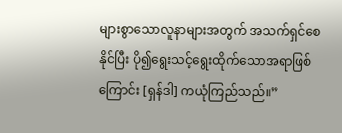များစွာသောလူနာများအတွက် အသက်ရှင်စေနိုင်ပြီး ပို၍ရွေးသင့်ရွေးထိုက်သောအရာဖြစ်ကြောင်း [ရှန်ဒါ] ကယုံကြည်သည်။”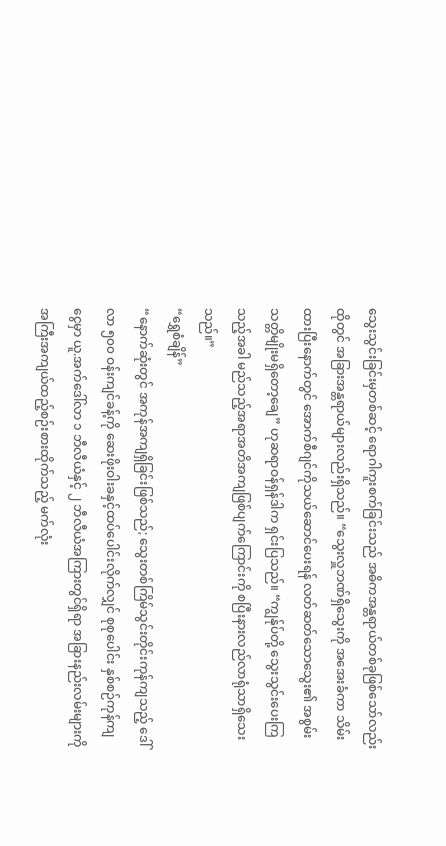သွေးသွင်းခြင်းမှတစ်ဆင့် ရောဂါကူးစက်ခြင်းသည် အဓိကအန္တရာယ်တစ်ခုဖြစ်သော်လည်း ထိုတွင် အခြားအန္တရာယ်များလည်းရှိသည်။ “သွေးလှူဘဏ်ရှိသွေးကို အအေးခံကာ သိမ်းထားပြီးနောက်တွင် အောက်စီဂျင်ကိုသယ်ဆောင်ပေးရန် လတ်ဆတ်သောသွေး၏ အစွမ်းသတ္တိမျိုးမရှိတော့ချေ” ဟုဆရာဝန်ရှန်ဒါက ရှင်းပြသည်။ “ကျွန်ုပ်တို့ သွေးသွင်းပေးကြသည့်အခါ မည်သည့်အရာအတိအကျဖြစ်ပျက်ကြောင်းကို စပြီးနားလည်လာရုံသာရှိသေးသည်။”
“ရွှေစံချိန်”
“နောက်ဆုံးတွင် အကုန်အကျရှိခြင်းဖြစ်သည်; သွေးတစ်ကြိမ်သွင်းတိုင်းကုန်ကျသည့် ဒေါ်လာ ၅၀၀ ဝန်းကျင်ခန့်ကို ဆေးဖိုးဝါးခနှင့်ထပ်ပေါင်းလိုက်လျှင် စုစုပေါင်း နှစ်စဉ်ကုန်ကျငွေမှာ ယူ.အက်ဒေါ်လာ ၁ ဘီလီယံနှင့် ၂ ဘီလီယံအကြားတွင်ရှိရာ အခြားနည်းလမ်းများကိုအကြီးအကျယ်ထည့်စဉ်းစားထိုက်သည့် မက်လုံး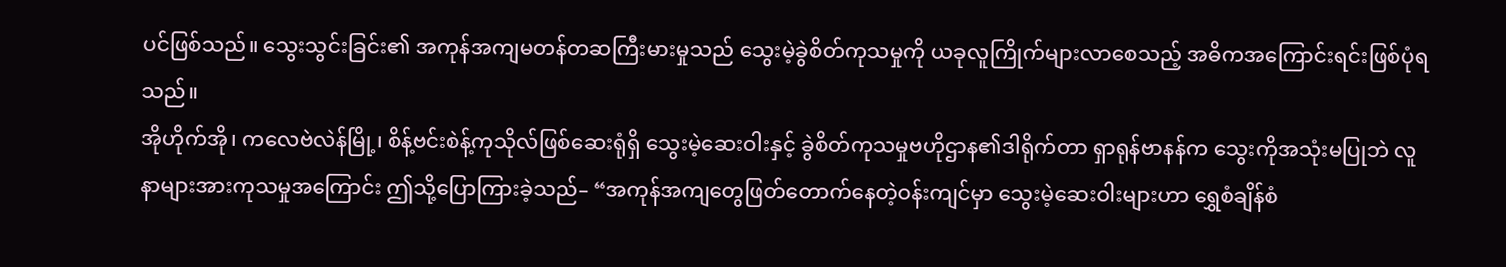ပင်ဖြစ်သည်။ သွေးသွင်းခြင်း၏ အကုန်အကျမတန်တဆကြီးမားမှုသည် သွေးမဲ့ခွဲစိတ်ကုသမှုကို ယခုလူကြိုက်များလာစေသည့် အဓိကအကြောင်းရင်းဖြစ်ပုံရသည်။
အိုဟိုက်အို၊ ကလေဗဲလဲန်မြို့၊ စိန့်ဗင်းစဲန့်ကုသိုလ်ဖြစ်ဆေးရုံရှိ သွေးမဲ့ဆေးဝါးနှင့် ခွဲစိတ်ကုသမှုဗဟိုဌာန၏ဒါရိုက်တာ ရှာရုန်ဗာနန်က သွေးကိုအသုံးမပြုဘဲ လူနာများအားကုသမှုအကြောင်း ဤသို့ပြောကြားခဲ့သည်– “အကုန်အကျတွေဖြတ်တောက်နေတဲ့ဝန်းကျင်မှာ သွေးမဲ့ဆေးဝါးများဟာ ရွှေစံချိန်စံ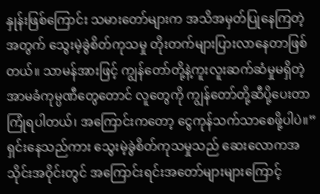နှုန်းဖြစ်ကြောင်း သမားတော်များက အသိအမှတ်ပြုနေကြတဲ့အတွက် သွေးမဲ့ခွဲစိတ်ကုသမှု တိုးတက်များပြားလာနေတာဖြစ်တယ်။ သာမန်အားဖြင့် ကျွန်တော်တို့နဲ့ကူးလူးဆက်ဆံမှုမရှိတဲ့ အာမခံကုမ္ပဏီတွေတောင် လူတွေကို ကျွန်တော်တို့ဆီပို့ပေးတာ ကြုံရပါတယ်၊ အကြောင်းကတော့ ငွေကုန်သက်သာစေဖို့ပါပဲ။”
ရှင်းနေသည်ကား သွေးမဲ့ခွဲစိတ်ကုသမှုသည် ဆေးလောကအသိုင်းအဝိုင်းတွင် အကြောင်းရင်းအတော်များများကြောင့်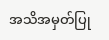အသိအမှတ်ပြု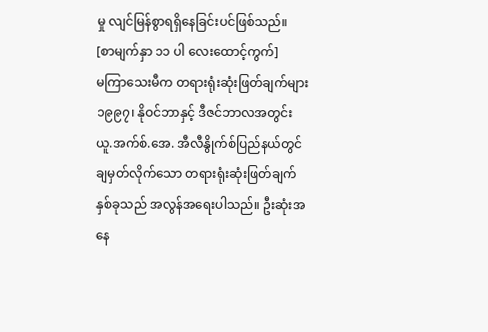မှု လျင်မြန်စွာရရှိနေခြင်းပင်ဖြစ်သည်။
[စာမျက်နှာ ၁၁ ပါ လေးထောင့်ကွက်]
မကြာသေးမီက တရားရုံးဆုံးဖြတ်ချက်များ
၁၉၉၇၊ နိုဝင်ဘာနှင့် ဒီဇင်ဘာလအတွင်း ယူ.အက်စ်.အေ. အီလီနွိုက်စ်ပြည်နယ်တွင် ချမှတ်လိုက်သော တရားရုံးဆုံးဖြတ်ချက်နှစ်ခုသည် အလွန်အရေးပါသည်။ ဦးဆုံးအနေ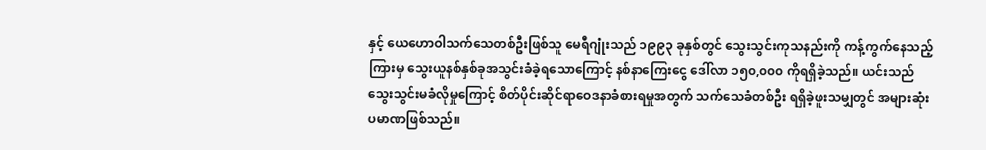နှင့် ယေဟောဝါသက်သေတစ်ဦးဖြစ်သူ မေရီဂျုံးသည် ၁၉၉၃ ခုနှစ်တွင် သွေးသွင်းကုသနည်းကို ကန့်ကွက်နေသည့်ကြားမှ သွေးယူနစ်နှစ်ခုအသွင်းခံခဲ့ရသောကြောင့် နစ်နာကြေးငွေ ဒေါ်လာ ၁၅၀,၀၀၀ ကိုရရှိခဲ့သည်။ ယင်းသည် သွေးသွင်းမခံလိုမှုကြောင့် စိတ်ပိုင်းဆိုင်ရာဝေဒနာခံစားရမှုအတွက် သက်သေခံတစ်ဦး ရရှိခဲ့ဖူးသမျှတွင် အများဆုံးပမာဏဖြစ်သည်။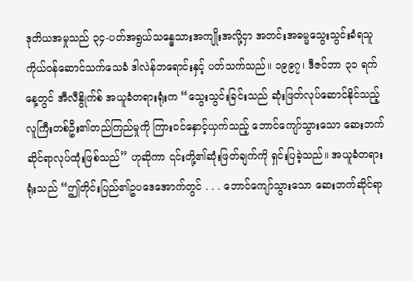ဒုတိယအမှုသည် ၃၄-ပတ်အရွယ်သန္ဓေသားအကျိုးအလို့ငှာ အတင်းအဓမ္မသွေးသွင်းခံရသူ ကိုယ်ဝန်ဆောင်သက်သေခံ ဒါလဲန်ဘရောင်းနှင့် ပတ်သက်သည်။ ၁၉၉၇၊ ဒီဇင်ဘာ ၃၁ ရက်နေ့တွင် အီလီနွိုက်စ် အယူခံတရားရုံးက “သွေးသွင်းခြင်းသည် ဆုံးဖြတ်လုပ်ဆောင်နိုင်သည့် လူကြီးတစ်ဦး၏တည်ကြည်မှုကို ကြားဝင်နှောင့်ယှက်သည့် ဘောင်ကျော်သွားသော ဆေးဘက်ဆိုင်ရာလုပ်ထုံးဖြစ်သည်” ဟုဆိုကာ ၎င်းတို့၏ဆုံးဖြတ်ချက်ကို ရှင်းပြခဲ့သည်။ အယူခံတရားရုံးသည် “ဤတိုင်းပြည်၏ဥပဒေအောက်တွင် . . . ဘောင်ကျော်သွားသော ဆေးဘက်ဆိုင်ရာ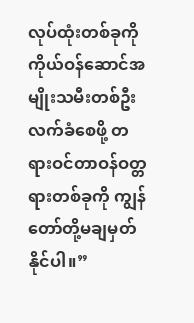လုပ်ထုံးတစ်ခုကို ကိုယ်ဝန်ဆောင်အမျိုးသမီးတစ်ဦး လက်ခံစေဖို့ တရားဝင်တာဝန်ဝတ္တရားတစ်ခုကို ကျွန်တော်တို့မချမှတ်နိုင်ပါ။”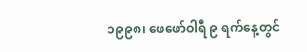၁၉၉၈၊ ဖေဖော်ဝါရီ ၉ ရက်နေ့တွင်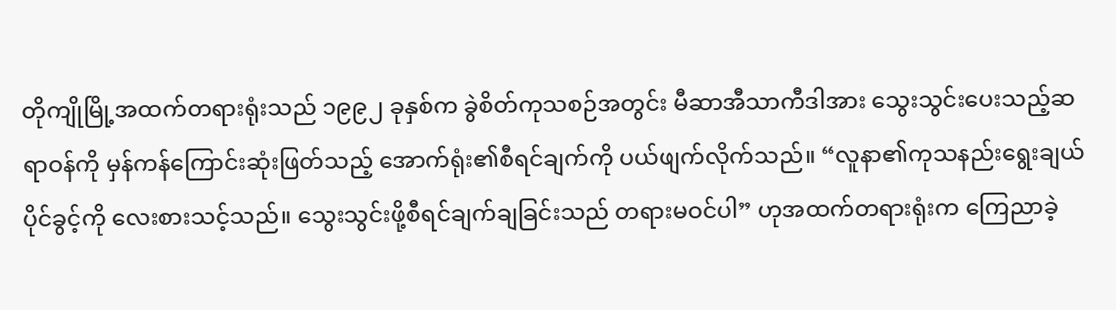တိုကျိုမြို့အထက်တရားရုံးသည် ၁၉၉၂ ခုနှစ်က ခွဲစိတ်ကုသစဉ်အတွင်း မီဆာအီသာကီဒါအား သွေးသွင်းပေးသည့်ဆရာဝန်ကို မှန်ကန်ကြောင်းဆုံးဖြတ်သည့် အောက်ရုံး၏စီရင်ချက်ကို ပယ်ဖျက်လိုက်သည်။ “လူနာ၏ကုသနည်းရွေးချယ်ပိုင်ခွင့်ကို လေးစားသင့်သည်။ သွေးသွင်းဖို့စီရင်ချက်ချခြင်းသည် တရားမဝင်ပါ” ဟုအထက်တရားရုံးက ကြေညာခဲ့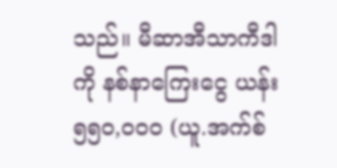သည်။ မီဆာအီသာကီဒါကို နစ်နာကြေးငွေ ယန်း ၅၅၀,၀၀၀ (ယူ.အက်စ်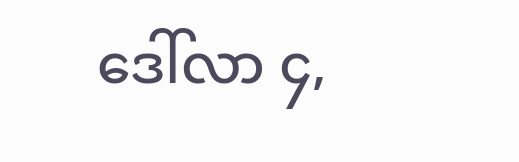ဒေါ်လာ ၄,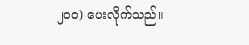၂၀၀) ပေးလိုက်သည်။